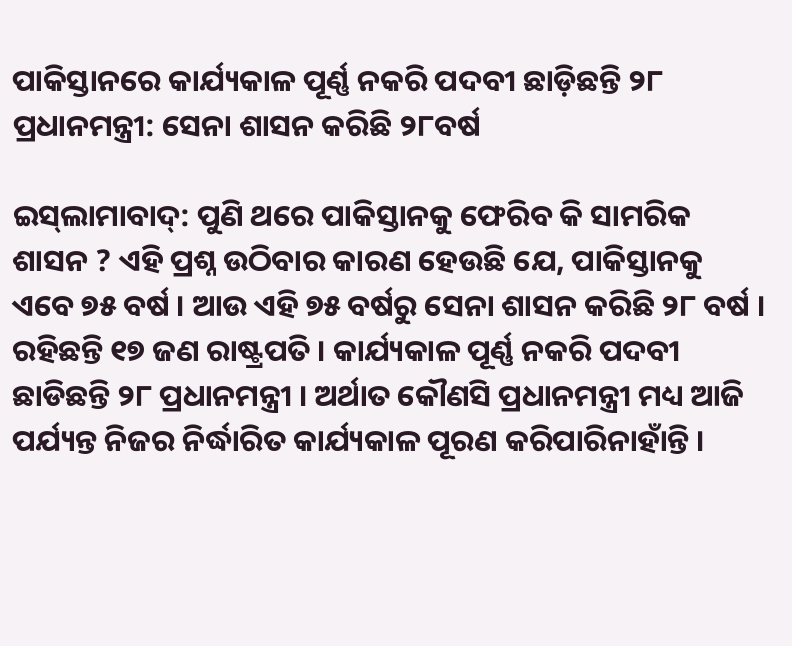ପାକିସ୍ତାନରେ କାର୍ଯ୍ୟକାଳ ପୂର୍ଣ୍ଣ ନକରି ପଦବୀ ଛାଡ଼ିଛନ୍ତି ୨୮ ପ୍ରଧାନମନ୍ତ୍ରୀ: ସେନା ଶାସନ କରିଛି ୨୮ବର୍ଷ

ଇସ୍‌ଲାମାବାଦ୍: ପୁଣି ଥରେ ପାକିସ୍ତାନକୁ ଫେରିବ କି ସାମରିକ ଶାସନ ? ଏହି ପ୍ରଶ୍ନ ଉଠିବାର କାରଣ ହେଉଛି ଯେ, ପାକିସ୍ତାନକୁ ଏବେ ୭୫ ବର୍ଷ । ଆଉ ଏହି ୭୫ ବର୍ଷରୁ ସେନା ଶାସନ କରିଛି ୨୮ ବର୍ଷ । ରହିଛନ୍ତି ୧୭ ଜଣ ରାଷ୍ଟ୍ରପତି । କାର୍ଯ୍ୟକାଳ ପୂର୍ଣ୍ଣ ନକରି ପଦବୀ ଛାଡିଛନ୍ତି ୨୮ ପ୍ରଧାନମନ୍ତ୍ରୀ । ଅର୍ଥାତ କୌଣସି ପ୍ରଧାନମନ୍ତ୍ରୀ ମଧ୍ୟ ଆଜି ପର୍ଯ୍ୟନ୍ତ ନିଜର ନିର୍ଦ୍ଧାରିତ କାର୍ଯ୍ୟକାଳ ପୂରଣ କରିପାରିନାହାଁନ୍ତି ।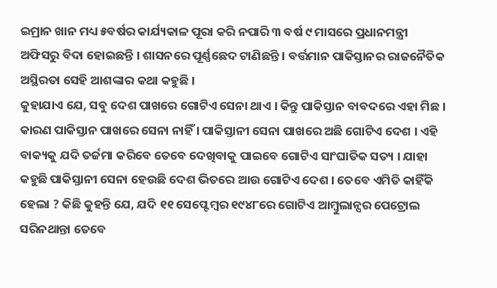ଇମ୍ରାନ ଖାନ ମଧ୍ୟ ୫ବର୍ଷର କାର୍ଯ୍ୟକାଳ ପୂରା କରି ନପାରି ୩ ବର୍ଷ ୯ ମାସରେ ପ୍ରଧାନମନ୍ତ୍ରୀ ଅଫିସରୁ ବିଦା ହୋଇଛନ୍ତି । ଶାସନରେ ପୂର୍ଣ୍ଣଛେଦ ଟାଣିଛନ୍ତି । ବର୍ତ୍ତମାନ ପାକିସ୍ତାନର ରାଜନୈତିକ ଅସ୍ଥିରତା ସେହି ଆଶଙ୍କାର କଥା କହୁଛି ।
କୁହାଯାଏ ଯେ, ସବୁ ଦେଶ ପାଖରେ ଗୋଟିଏ ସେନା ଥାଏ । କିନ୍ତୁ ପାକିସ୍ତାନ ବାବଦରେ ଏହା ମିଛ । କାରଣ ପାକିସ୍ତାନ ପାଖରେ ସେନା ନାହିଁ । ପାକିସ୍ତାନୀ ସେନା ପାଖରେ ଅଛି ଗୋଟିଏ ଦେଶ । ଏହି ବାକ୍ୟକୁ ଯଦି ତର୍ଜମା କରିବେ ତେବେ ଦେଖିବାକୁ ପାଇବେ ଗୋଟିଏ ସାଂଘାତିକ ସତ୍ୟ । ଯାହା କହୁଛି ପାକିସ୍ତାନୀ ସେନା ହେଉଛି ଦେଶ ଭିତରେ ଆଉ ଗୋଟିଏ ଦେଶ । ତେବେ ଏମିତି କାହିଁକି ହେଲା ? କିଛି କୁହନ୍ତି ଯେ, ଯଦି ୧୧ ସେପ୍ଟେମ୍ବର ୧୯୪୮ରେ ଗୋଟିଏ ଆମ୍ୱୁଲାନ୍ସର ପେଟ୍ରୋଲ ସରିନଥାନ୍ତା ତେବେ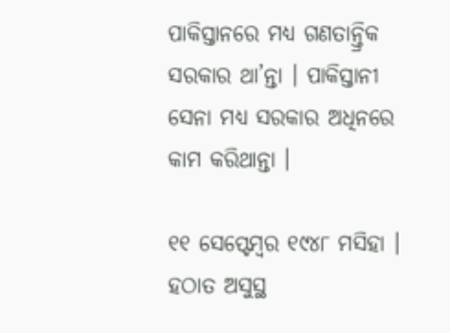ପାକିସ୍ତାନରେ ମଧ୍ୟ ଗଣତାନ୍ତ୍ରିକ ସରକାର ଥା’ନ୍ତା । ପାକିସ୍ତାନୀ ସେନା ମଧ୍ୟ ସରକାର ଅଧିନରେ କାମ କରିଥାନ୍ତା ।

୧୧ ସେପ୍ଟେମ୍ବର ୧୯୪୮ ମସିହା । ହଠାତ ଅସୁସ୍ଥ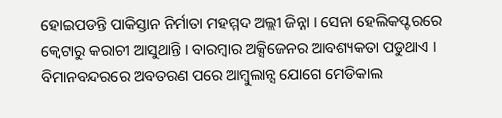ହୋଇପଡନ୍ତି ପାକିସ୍ତାନ ନିର୍ମାତା ମହମ୍ମଦ ଅଲ୍ଲୀ ଜିନ୍ନା । ସେନା ହେଲିକପ୍ଟରରେ କ୍ୱେଟାରୁ କରାଚୀ ଆସୁଥାନ୍ତି । ବାରମ୍ବାର ଅକ୍ସିଜେନର ଆବଶ୍ୟକତା ପଡୁଥାଏ । ବିମାନବନ୍ଦରରେ ଅବତରଣ ପରେ ଆମ୍ବୁଲାନ୍ସ ଯୋଗେ ମେଡିକାଲ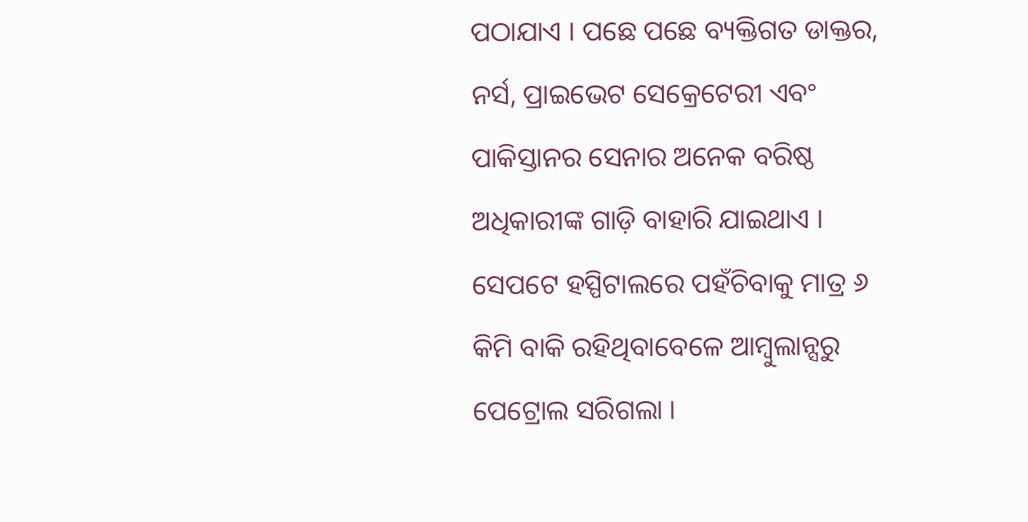ପଠାଯାଏ । ପଛେ ପଛେ ବ୍ୟକ୍ତିଗତ ଡାକ୍ତର, ନର୍ସ, ପ୍ରାଇଭେଟ ସେକ୍ରେଟେରୀ ଏବଂ ପାକିସ୍ତାନର ସେନାର ଅନେକ ବରିଷ୍ଠ ଅଧିକାରୀଙ୍କ ଗାଡ଼ି ବାହାରି ଯାଇଥାଏ । ସେପଟେ ହସ୍ପିଟାଲରେ ପହଁଚିବାକୁ ମାତ୍ର ୬ କିମି ବାକି ରହିଥିବାବେଳେ ଆମ୍ବୁଲାନ୍ସରୁ ପେଟ୍ରୋଲ ସରିଗଲା ।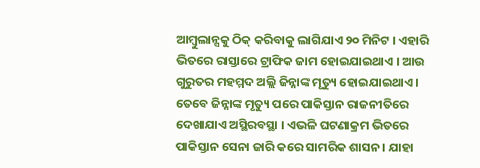ଆମ୍ବୁଲାନ୍ସକୁ ଠିକ୍ କରିବାକୁ ଲାଗିଯାଏ ୨୦ ମିନିଟ । ଏହାରି ଭିତରେ ରାସ୍ତାରେ ଟ୍ରାଫିକ ଜାମ ହୋଇଯାଇଥାଏ । ଆଉ ଗୁରୁତର ମହମ୍ମଦ ଅଲ୍ଲି ଜିନ୍ନାଙ୍କ ମୃତ୍ୟୁ ହୋଇଯାଇଥାଏ । ତେବେ ଜିନ୍ନାଙ୍କ ମୃତ୍ୟୁ ପରେ ପାକିସ୍ତାନ ରାଜନୀତିରେ ଦେଖାଯାଏ ଅସ୍ଥିରବସ୍ଥା । ଏଭଳି ଘଟଣାକ୍ରମ ଭିତରେ ପାକିସ୍ତାନ ସେନା ଜାରି କରେ ସାମରିକ ଶାସନ । ଯାହା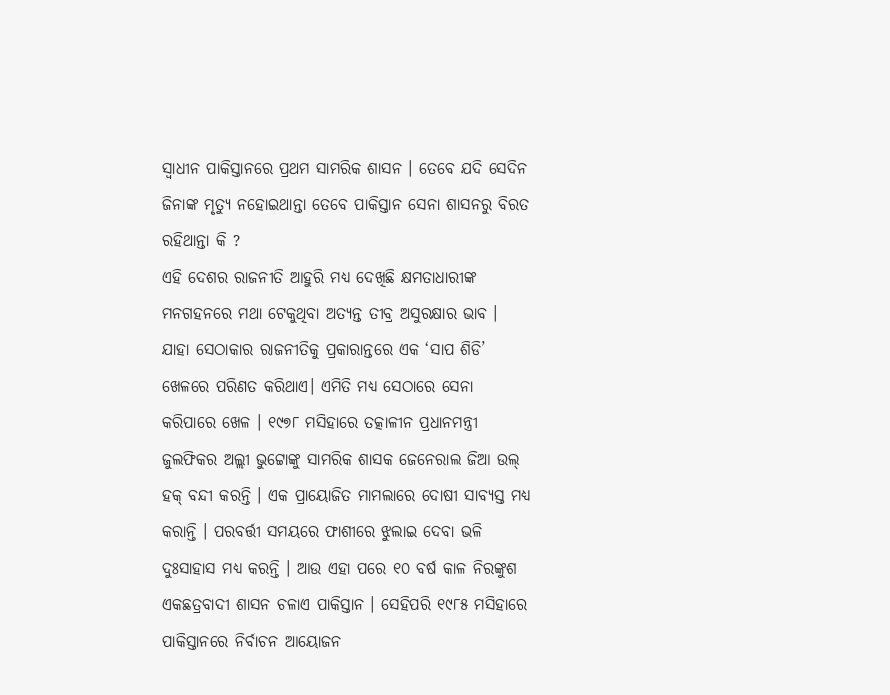ସ୍ୱାଧୀନ ପାକିସ୍ତାନରେ ପ୍ରଥମ ସାମରିକ ଶାସନ । ତେବେ ଯଦି ସେଦିନ ଜିନାଙ୍କ ମୃତ୍ୟୁ ନହୋଇଥାନ୍ତା ତେବେ ପାକିସ୍ତାନ ସେନା ଶାସନରୁ ବିରତ ରହିଥାନ୍ତା କି ?
ଏହି ଦେଶର ରାଜନୀତି ଆହୁରି ମଧ୍ୟ ଦେଖିଛି କ୍ଷମତାଧାରୀଙ୍କ ମନଗହନରେ ମଥା ଟେକୁଥିବା ଅତ୍ୟନ୍ତ ତୀବ୍ର ଅସୁରକ୍ଷାର ଭାବ । ଯାହା ସେଠାକାର ରାଜନୀତିକୁ ପ୍ରକାରାନ୍ତରେ ଏକ ‘ସାପ ଶିଡି’ ଖେଳରେ ପରିଣତ କରିଥାଏ। ଏମିତି ମଧ୍ୟ ସେଠାରେ ସେନା କରିପାରେ ଖେଳ । ୧୯୭୮ ମସିହାରେ ତତ୍କାଳୀନ ପ୍ରଧାନମନ୍ତ୍ରୀ ଜୁଲଫିକର ଅଲ୍ଲୀ ଭୁଟ୍ଟୋଙ୍କୁ ସାମରିକ ଶାସକ ଜେନେରାଲ ଜିଆ ଉଲ୍ ହକ୍ ବନ୍ଦୀ କରନ୍ତି । ଏକ ପ୍ରାୟୋଜିତ ମାମଲାରେ ଦୋଷୀ ସାବ୍ୟସ୍ତ ମଧ୍ୟ କରାନ୍ତି । ପରବର୍ତ୍ତୀ ସମୟରେ ଫାଶୀରେ ଝୁଲାଇ ଦେବା ଭଳି ଦୁଃସାହାସ ମଧ୍ୟ କରନ୍ତି । ଆଉ ଏହା ପରେ ୧୦ ବର୍ଷ କାଳ ନିରଙ୍କୁଶ ଏକଛତ୍ରବାଦୀ ଶାସନ ଚଳାଏ ପାକିସ୍ତାନ । ସେହିପରି ୧୯୮୫ ମସିହାରେ ପାକିସ୍ତାନରେ ନିର୍ବାଚନ ଆୟୋଜନ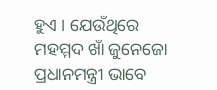ହୁଏ । ଯେଉଁଥିରେ ମହମ୍ମଦ ଖାଁ ଜୁନେଜୋ ପ୍ରଧାନମନ୍ତ୍ରୀ ଭାବେ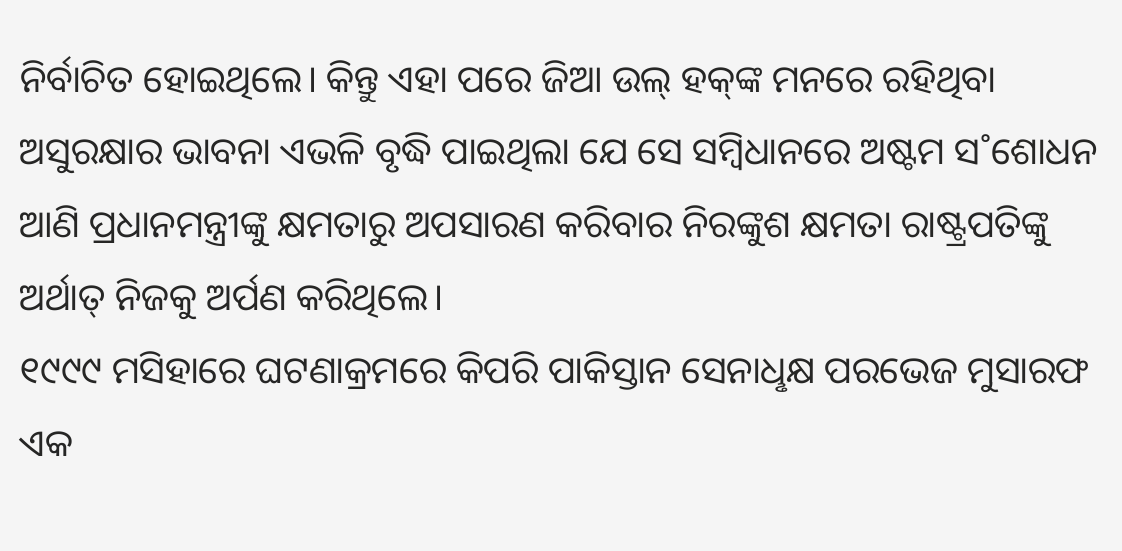ନିର୍ବାଚିତ ହୋଇଥିଲେ। କିନ୍ତୁ ଏହା ପରେ ଜିଆ ଉଲ୍ ହକ୍‌ଙ୍କ ମନରେ ରହିଥିବା ଅସୁରକ୍ଷାର ଭାବନା ଏଭଳି ବୃଦ୍ଧି ପାଇଥିଲା ଯେ ସେ ସମ୍ବିଧାନରେ ଅଷ୍ଟମ ସ˚ଶୋଧନ ଆଣି ପ୍ରଧାନମନ୍ତ୍ରୀଙ୍କୁ କ୍ଷମତାରୁ ଅପସାରଣ କରିବାର ନିରଙ୍କୁଶ କ୍ଷମତା ରାଷ୍ଟ୍ରପତିଙ୍କୁ ଅର୍ଥାତ୍ ନିଜକୁ ଅର୍ପଣ କରିଥିଲେ।
୧୯୯୯ ମସିହାରେ ଘଟଣାକ୍ରମରେ କିପରି ପାକିସ୍ତାନ ସେନାଧୢକ୍ଷ ପରଭେଜ ମୁସାରଫ ଏକ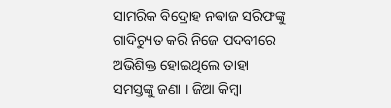ସାମରିକ ବିଦ୍ରୋହ ନଵାଜ ସରିଫଙ୍କୁ ଗାଦିଚ୍ୟୁତ କରି ନିଜେ ପଦବୀରେ ଅଭିଶିକ୍ତ ହୋଇଥିଲେ ତାହା ସମସ୍ତଙ୍କୁ ଜଣା । ଜିଆ କିମ୍ବା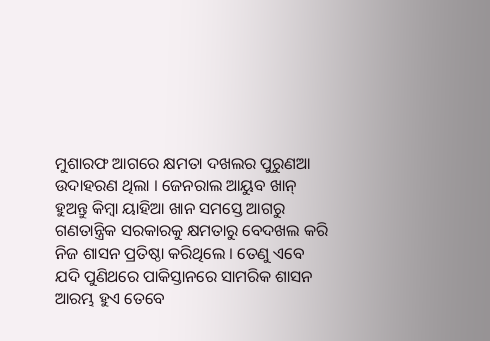ମୁଶାରଫ ଆଗରେ କ୍ଷମତା ଦଖଲର ପୁରୁଣଆ ଉଦାହରଣ ଥିଲା । ଜେନରାଲ ଆୟୁବ ଖାନ୍ ହୁଅନ୍ତୁ କିମ୍ବା ୟାହିଆ ଖାନ ସମସ୍ତେ ଆଗରୁ ଗଣତାନ୍ତ୍ରିକ ସରକାରକୁ କ୍ଷମତାରୁ ବେଦଖଲ କରି ନିଜ ଶାସନ ପ୍ରତିଷ୍ଠା କରିଥିଲେ । ତେଣୁ ଏବେ ଯଦି ପୁଣିଥରେ ପାକିସ୍ତାନରେ ସାମରିକ ଶାସନ ଆରମ୍ଭ ହୁଏ ତେବେ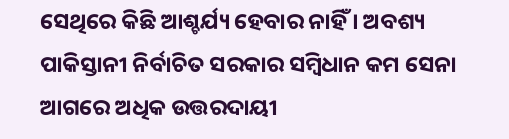ସେଥିରେ କିଛି ଆଶ୍ଚର୍ଯ୍ୟ ହେବାର ନାହିଁ । ଅବଶ୍ୟ ପାକିସ୍ତାନୀ ନିର୍ବାଚିତ ସରକାର ସମ୍ବିଧାନ କମ ସେନା ଆଗରେ ଅଧିକ ଉତ୍ତରଦାୟୀ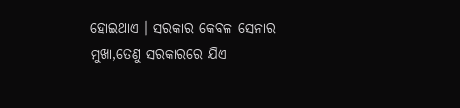ହୋଇଥାଏ । ସରକାର କେବଳ ସେନାର ମୁଖା,ତେଣୁ ସରକାରରେ ଯିଏ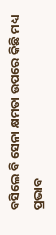ବସିଲେ ବି ସେନା କ୍ଷମତା ଉପରେ କିଛି ମଧ୍ୟ ପ୍ରଭାବ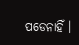ପଡେନାହିଁ ।